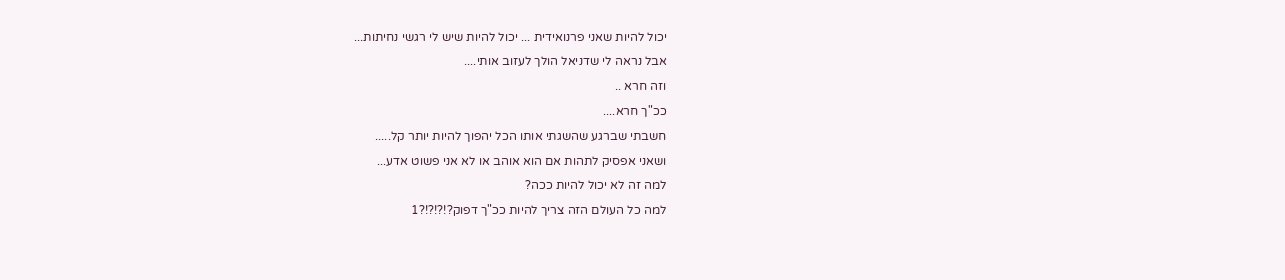יכול להיות שאני פרנואידית ... יכול להיות שיש לי רגשי נחיתות...
אבל נראה לי שדניאל הולך לעזוב אותי....
וזה חרא ..
ככ"ך חרא....
חשבתי שברגע שהשגתי אותו הכל יהפוך להיות יותר קל.....
ושאני אפסיק לתהות אם הוא אוהב או לא אני פשוט אדע...
למה זה לא יכול להיות ככה?
למה כל העולם הזה צריך להיות ככ"ך דפוק?!?!?!?1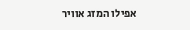אפילו המזג אוויר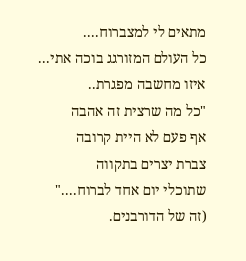מתאים לי למצברוח....
כל העולם המזורגג בוכה אתי...
איזו מחשבה מפגרת..
"כל מה שרצית זה אהבה
אף פעם לא היית קרובה
צברת יצרים בתקווה
שתוכלי יום אחד לברוח...."
(זה של הדורבנים.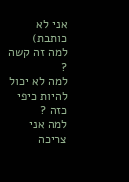אני לא כותבת)
למה זה קשה ?
למה לא יכול להיות כיפי כזה ?
למה אני צריכה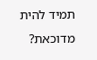תמיד להית מדוכאת?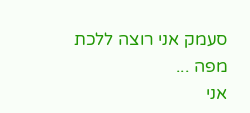סעמק אני רוצה ללכת מפה ...
אני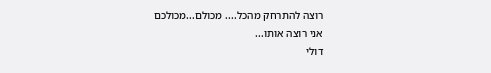רוצה להתרחק מהכל.... מכולם...מכולכם
אני רוצה אותו...
דולי